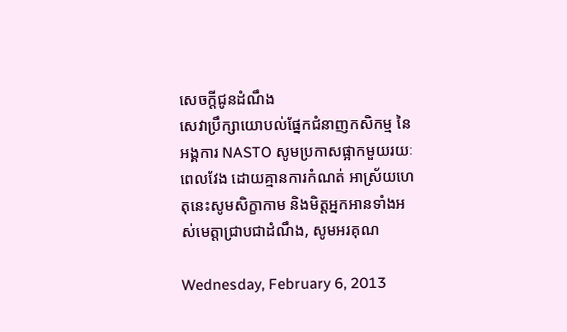សេចក្តីជូនដំណឹង
សេវាប្រឹក្សាយោបល់ផ្នែកជំនាញកសិកម្ម នៃអង្គការ NASTO សូមប្រកាសផ្អាកមួយរយៈពេលវែង ដោយគ្មានការកំណត់ អាស្រ័យហេតុនេះសូមសិក្ខាកាម និងមិត្តអ្នកអានទាំងអស់មេត្តាជ្រាបជាដំណឹង, សូមអរគុណ

Wednesday, February 6, 2013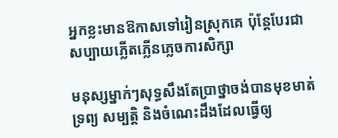អ្នកខ្លះមានឱកាសទៅរៀនស្រុកគេ ប៉ុន្តែបែរជាសប្បាយភ្លើតភ្លើនភ្លេចការសិក្សា

មនុស្សម្នាក់ៗសុទ្ធសឹងតែប្រាថ្នាចង់បានមុខមាត់ទ្រព្យ សម្បត្តិ និងចំណេះដឹងដែលធ្វើឲ្យ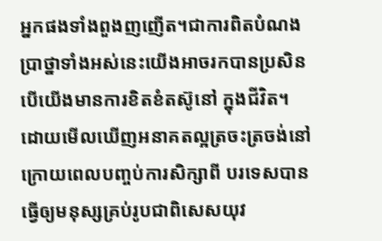អ្នកផងទាំងពួងញញើត។ជាការពិតបំណង ប្រាថ្នាទាំងអស់នេះយើងអាចរកបានប្រសិនបើយើងមានការខិតខំតស៊ូនៅ ក្នុងជីវិត។ ដោយមើលឃើញអនាគតល្អត្រចះត្រចង់នៅក្រោយពេលបញ្ចប់ការសិក្សាពី បរទេសបានធ្វើឲ្យមនុស្សគ្រប់រូបជាពិសេសយុវ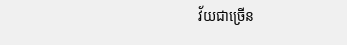វ័យជាច្រើន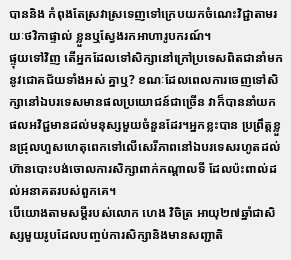បាននិង កំពុងតែស្រវាស្រទេញទៅក្រេបយកចំណេះវិជ្ជាតាមរយៈថវិកាផ្ទាល់ ខ្លួនឬស្វែងរកអាហារូបករណ៍។
ផ្ទុយទៅវិញ តើអ្នកដែលទៅសិក្សានៅក្រៅប្រទេសពិតជានាំមកនូវជោគជ័យទាំងអស់ គ្នាឬ? ខណៈដែលពេលការចេញទៅសិក្សានៅឯបរទេសមានផលប្រយោជន៍ជាច្រើន វាក៏បាននាំយកផលអវិជ្ជមានដល់មនុស្សមួយចំនួនដែរ។អ្នកខ្លះបាន ប្រព្រឹត្តខ្លួនជ្រុលហួសហេតុពេកទៅលើសេរីភាពនៅឯបរទេសរហូតដល់ ហ៊ានបោះបង់ចោលការសិក្សាពាក់កណ្តាលទី ដែលប៉ះពាល់ដល់អនាគតរបស់ពួកគេ។
បើយោងតាមសម្តីរបស់លោក ហេង វិចិត្រ អាយុ២៧ឆ្នាំជាសិស្សមួយរូបដែលបញ្ចប់ការសិក្សានិងមានសញ្ជាតិ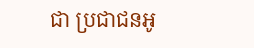ជា ប្រជាជនអូ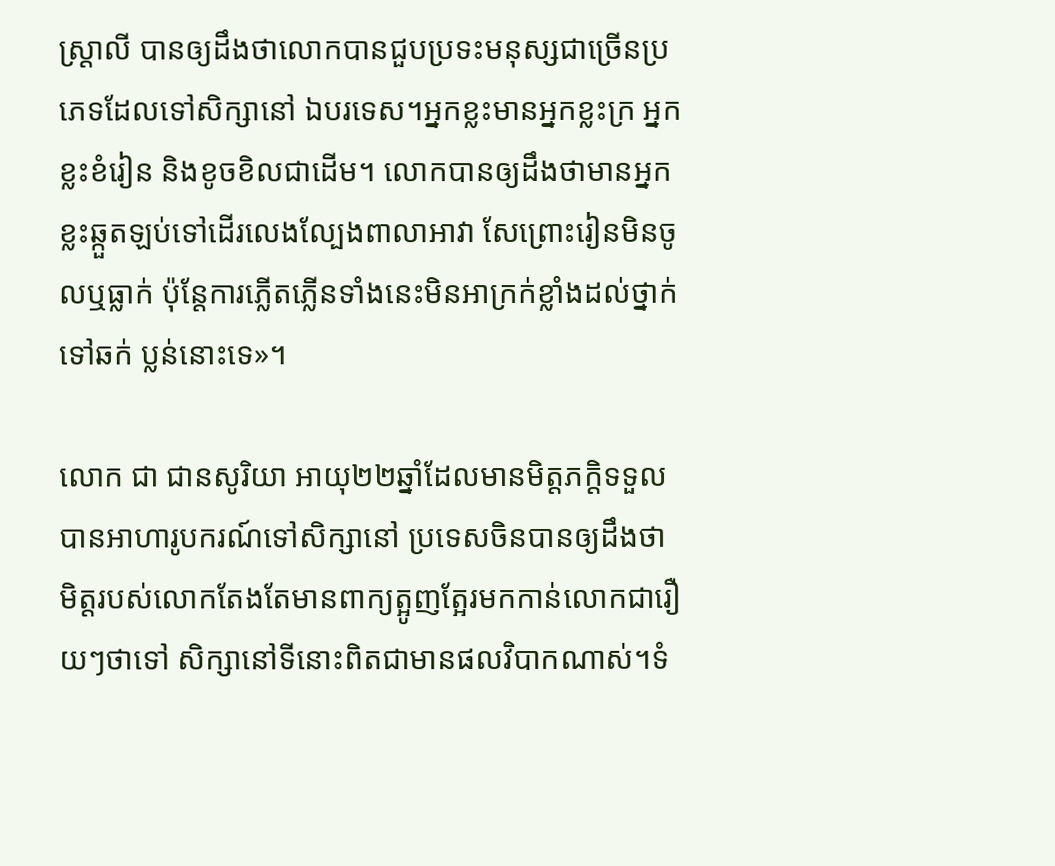ស្ដ្រាលី បានឲ្យដឹងថាលោកបានជួបប្រទះមនុស្សជាច្រើនប្រភេទដែលទៅសិក្សានៅ ឯបរទេស។អ្នកខ្លះមានអ្នកខ្លះក្រ អ្នកខ្លះខំរៀន និងខូចខិលជាដើម។ លោកបានឲ្យដឹងថាមានអ្នកខ្លះឆ្កួតឡប់ទៅដើរលេងល្បែងពាលាអាវា សែព្រោះរៀនមិនចូលឬធ្លាក់ ប៉ុន្តែការភ្លើតភ្លើនទាំងនេះមិនអាក្រក់ខ្លាំងដល់ថ្នាក់ទៅឆក់ ប្លន់នោះទេ»។

លោក ជា ជានសូរិយា អាយុ២២ឆ្នាំដែលមានមិត្តភក្តិទទួលបានអាហារូបករណ៍ទៅសិក្សានៅ ប្រទេសចិនបានឲ្យដឹងថា មិត្តរបស់លោកតែងតែមានពាក្យត្អូញត្អែរមកកាន់លោកជារឿយៗថាទៅ សិក្សានៅទីនោះពិតជាមានផលវិបាកណាស់។ទំ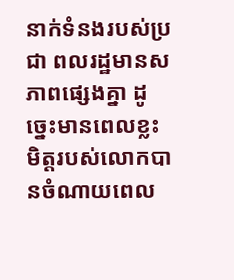នាក់ទំនងរបស់ប្រជា ពលរដ្ឋមានសភាពផ្សេងគ្នា ដូច្នេះមានពេលខ្លះមិត្តរបស់លោកបានចំណាយពេល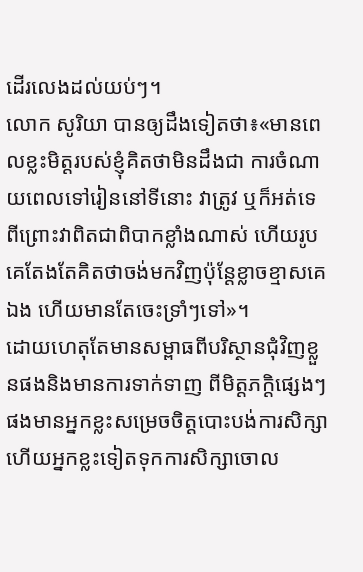ដើរលេងដល់យប់ៗ។
លោក សូរិយា បានឲ្យដឹងទៀតថា៖«មានពេលខ្លះមិត្តរបស់ខ្ញុំគិតថាមិនដឹងជា ការចំណាយពេលទៅរៀននៅទីនោះ វាត្រូវ ឬក៏អត់ទេ ពីព្រោះវាពិតជាពិបាកខ្លាំងណាស់ ហើយរូបគេតែងតែគិតថាចង់មកវិញប៉ុន្តែខ្លាចខ្មាសគេឯង ហើយមានតែចេះទ្រាំៗទៅ»។
ដោយហេតុតែមានសម្ពាធពីបរិស្ថានជុំវិញខ្លួនផងនិងមានការទាក់ទាញ ពីមិត្តភក្តិផ្សេងៗផងមានអ្នកខ្លះសម្រេចចិត្តបោះបង់ការសិក្សា ហើយអ្នកខ្លះទៀតទុកការសិក្សាចោល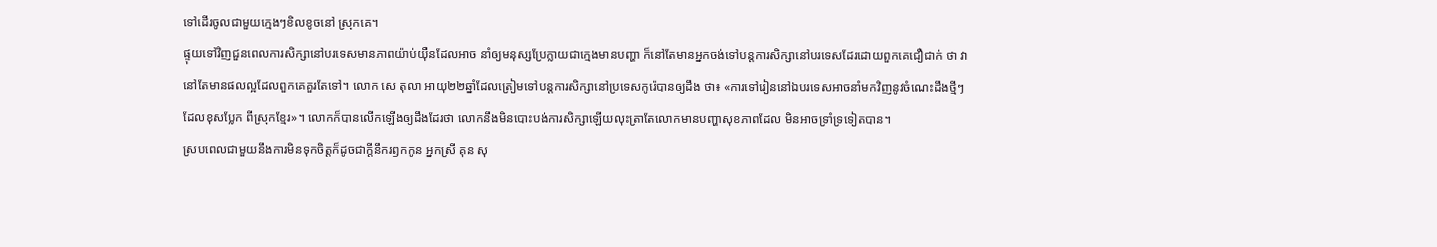ទៅដើរចូលជាមួយក្មេងៗខិលខូចនៅ ស្រុកគេ។
ផ្ទុយទៅវិញជួនពេលការសិក្សានៅបរទេសមានភាពយ៉ាប់យ៉ឺនដែលអាច នាំឲ្យមនុស្សប្រែក្លាយជាក្មេងមានបញ្ហា ក៏នៅតែមានអ្នកចង់ទៅបន្តការសិក្សានៅបរទេសដែរដោយពួកគេជឿជាក់ ថា វានៅតែមានផលល្អដែលពួកគេគួរតែទៅ។ លោក សេ តុលា អាយុ២២ឆ្នាំដែលត្រៀមទៅបន្តការសិក្សានៅប្រទេសកូរ៉េបានឲ្យដឹង ថា៖ «ការទៅរៀននៅឯបរទេសអាចនាំមកវិញនូវចំណេះដឹងថ្មីៗដែលខុសប្លែក ពីស្រុកខ្មែរ»។ លោកក៏បានលើកឡើងឲ្យដឹងដែរថា លោកនឹងមិនបោះបង់ការសិក្សាឡើយលុះត្រាតែលោកមានបញ្ហាសុខភាពដែល មិនអាចទ្រាំទ្រទៀតបាន។
ស្របពេលជាមួយនឹងការមិនទុកចិត្តក៏ដូចជាក្តីនឹករឭកកូន អ្នកស្រី គុន សុ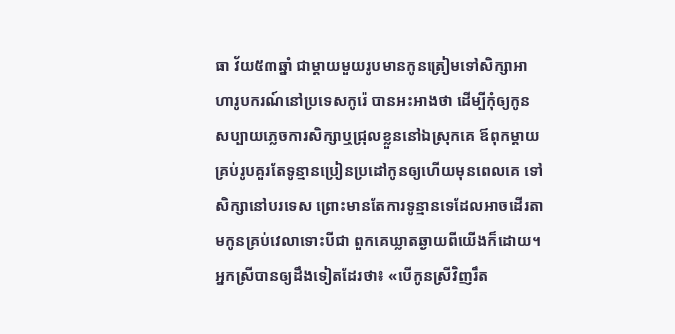ធា វ័យ៥៣ឆ្នាំ ជាម្តាយមួយរូបមានកូនត្រៀមទៅសិក្សាអាហារូបករណ៍នៅប្រទេសកូរ៉េ បានអះអាងថា ដើម្បីកុំឲ្យកូនសប្បាយភ្លេចការសិក្សាឬជ្រុលខ្លួននៅឯស្រុកគេ ឪពុកម្តាយគ្រប់រូបគួរតែទូន្មានប្រៀនប្រដៅកូនឲ្យហើយមុនពេលគេ ទៅសិក្សានៅបរទេស ព្រោះមានតែការទូន្មានទេដែលអាចដើរតាមកូនគ្រប់វេលាទោះបីជា ពួកគេឃ្លាតឆ្ងាយពីយើងក៏ដោយ។ អ្នកស្រីបានឲ្យដឹងទៀតដែរថា៖ «បើកូនស្រីវិញរឹត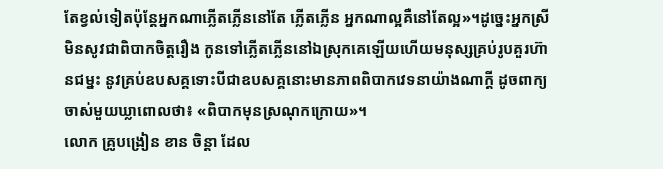តែខ្វល់ទៀតប៉ុន្តែអ្នកណាភ្លើតភ្លើននៅតែ ភ្លើតភ្លើន អ្នកណាល្អគឺនៅតែល្អ»។ដូច្នេះអ្នកស្រីមិនសូវជាពិបាកចិត្តរឿង កូនទៅភ្លើតភ្លើននៅឯស្រុកគេឡើយហើយមនុស្សគ្រប់រូបគួរហ៊ានជម្នះ នូវគ្រប់ឧបសគ្គទោះបីជាឧបសគ្គនោះមានភាពពិបាកវេទនាយ៉ាងណាក្តី ដូចពាក្យចាស់មួយឃ្លាពោលថា៖ «ពិបាកមុនស្រណុកក្រោយ»។
លោក គ្រូបង្រៀន ខាន ចិន្តា ដែល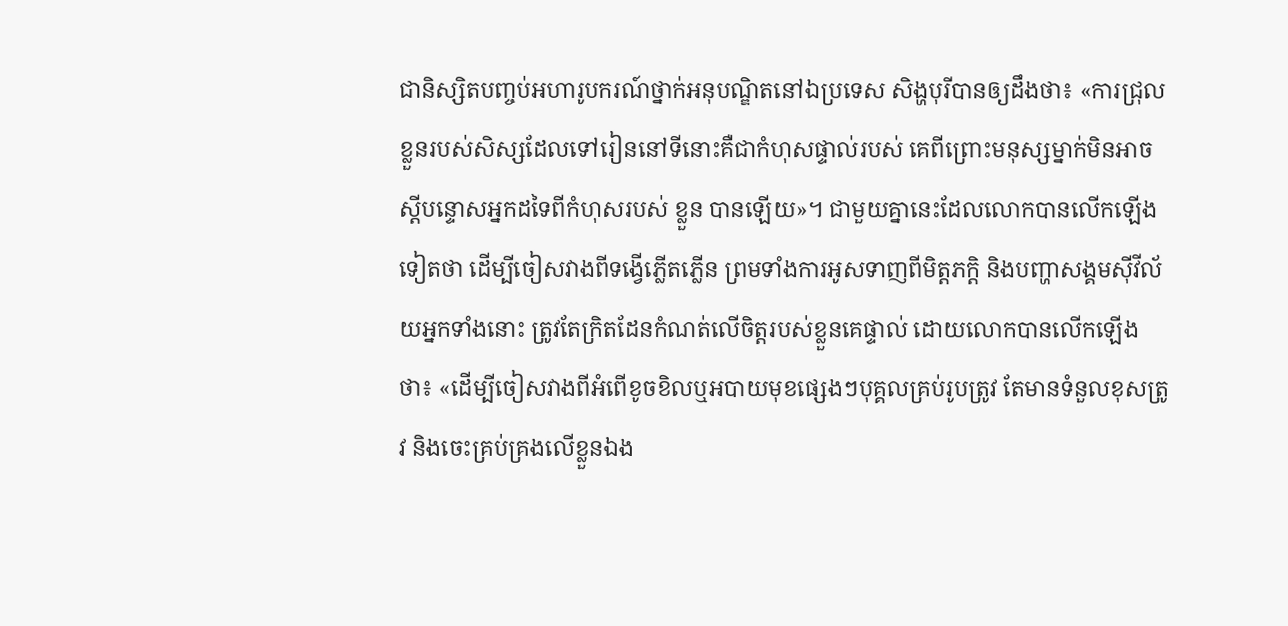ជានិស្សិតបញ្ចប់អហារូបករណ៍ថ្នាក់អនុបណ្ឌិតនៅឯប្រទេស សិង្ហបុរីបានឲ្យដឹងថា៖ «ការជ្រុលខ្លួនរបស់សិស្សដែលទៅរៀននៅទីនោះគឺជាកំហុសផ្ទាល់របស់ គេពីព្រោះមនុស្សម្នាក់មិនអាចស្តីបន្ទោសអ្នកដទៃពីកំហុសរបស់ ខ្លួន បានឡើយ»។ ជាមួយគ្នានេះដែលលោកបានលើកឡើងទៀតថា ដើម្បីចៀសវាងពីទង្វើភ្លើតភ្លើន ព្រមទាំងការអូសទាញពីមិត្តភក្តិ និងបញ្ហាសង្គមស៊ីវីល័យអ្នកទាំងនោះ ត្រូវតែក្រិតដែនកំណត់លើចិត្តរបស់ខ្លួនគេផ្ទាល់ ដោយលោកបានលើកឡើងថា៖ «ដើម្បីចៀសវាងពីអំពើខូចខិលឬអបាយមុខផ្សេងៗបុគ្គលគ្រប់រូបត្រូវ តែមានទំនួលខុសត្រូវ និងចេះគ្រប់គ្រងលើខ្លួនឯង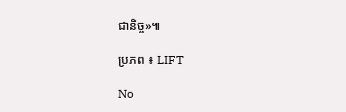ជានិច្ច»៕

ប្រភព ៖ LIFT

No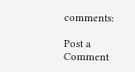comments:

Post a Comment